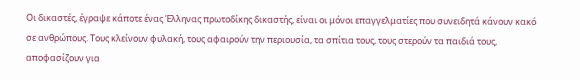Οι δικαστές, έγραψε κάποτε ένας Έλληνας πρωτοδίκης δικαστής, είναι οι μόνοι επαγγελματίες που συνειδητά κάνουν κακό σε ανθρώπους. Τους κλείνουν φυλακή, τους αφαιρούν την περιουσία, τα σπίτια τους, τους στερούν τα παιδιά τους, αποφασίζουν για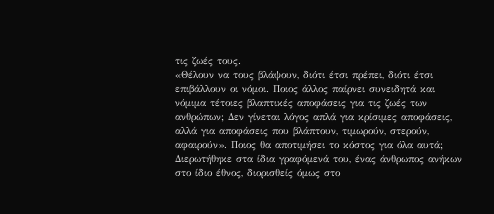τις ζωές τους.
«Θέλουν να τους βλάψουν, διότι έτσι πρέπει, διότι έτσι επιβάλλουν οι νόμοι. Ποιος άλλος παίρνει συνειδητά και νόμιμα τέτοιες βλαπτικές αποφάσεις για τις ζωές των ανθρώπων; Δεν γίνεται λόγος απλά για κρίσιμες αποφάσεις, αλλά για αποφάσεις που βλάπτουν, τιμωρούν, στερούν, αφαιρούν». Ποιος θα αποτιμήσει το κόστος για όλα αυτά; Διερωτήθηκε στα ίδια γραφόμενά του, ένας άνθρωπος ανήκων στο ίδιο έθνος, διορισθείς όμως στο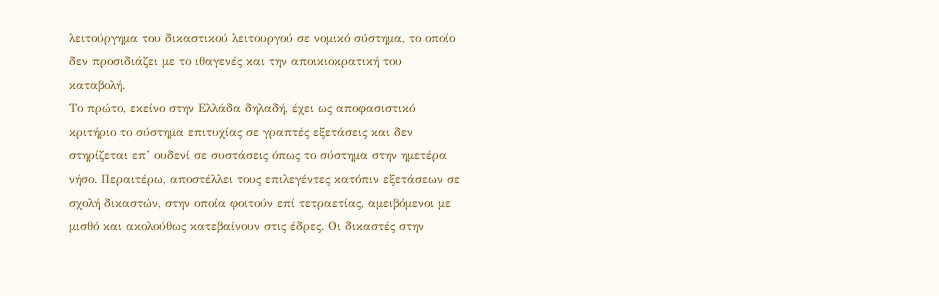λειτούργημα του δικαστικού λειτουργού σε νομικό σύστημα, το οποίο δεν προσιδιάζει με το ιθαγενές και την αποικιοκρατική του καταβολή.
Το πρώτο, εκείνο στην Ελλάδα δηλαδή, έχει ως αποφασιστικό κριτήριο το σύστημα επιτυχίας σε γραπτές εξετάσεις και δεν στηρίζεται επ’ ουδενί σε συστάσεις όπως το σύστημα στην ημετέρα νήσο. Περαιτέρω, αποστέλλει τους επιλεγέντες κατόπιν εξετάσεων σε σχολή δικαστών, στην οποία φοιτούν επί τετραετίας, αμειβόμενοι με μισθό και ακολούθως κατεβαίνουν στις έδρες. Οι δικαστές στην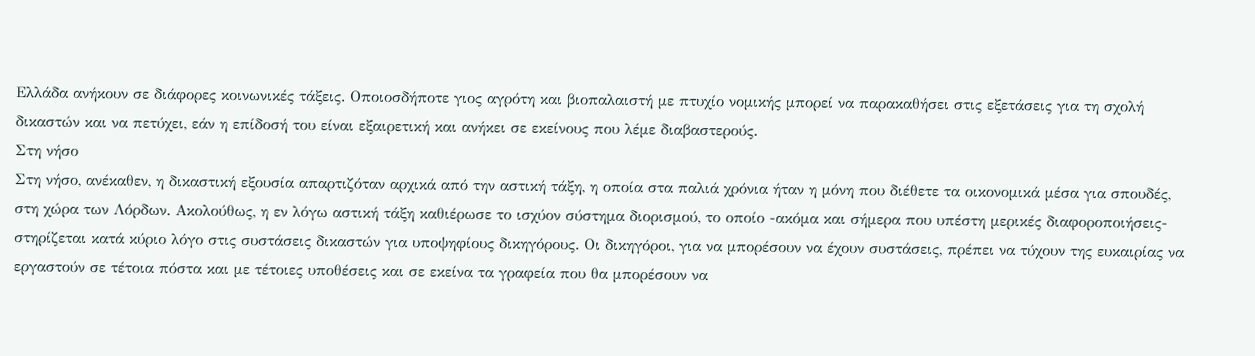Ελλάδα ανήκουν σε διάφορες κοινωνικές τάξεις. Οποιοσδήποτε γιος αγρότη και βιοπαλαιστή με πτυχίο νομικής μπορεί να παρακαθήσει στις εξετάσεις για τη σχολή δικαστών και να πετύχει, εάν η επίδοσή του είναι εξαιρετική και ανήκει σε εκείνους που λέμε διαβαστερούς.
Στη νήσο
Στη νήσο, ανέκαθεν, η δικαστική εξουσία απαρτιζόταν αρχικά από την αστική τάξη, η οποία στα παλιά χρόνια ήταν η μόνη που διέθετε τα οικονομικά μέσα για σπουδές, στη χώρα των Λόρδων. Ακολούθως, η εν λόγω αστική τάξη καθιέρωσε το ισχύον σύστημα διορισμού, το οποίο -ακόμα και σήμερα που υπέστη μερικές διαφοροποιήσεις- στηρίζεται κατά κύριο λόγο στις συστάσεις δικαστών για υποψηφίους δικηγόρους. Οι δικηγόροι, για να μπορέσουν να έχουν συστάσεις, πρέπει να τύχουν της ευκαιρίας να εργαστούν σε τέτοια πόστα και με τέτοιες υποθέσεις και σε εκείνα τα γραφεία που θα μπορέσουν να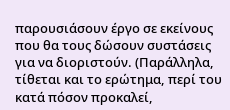παρουσιάσουν έργο σε εκείνους που θα τους δώσουν συστάσεις για να διοριστούν. (Παράλληλα, τίθεται και το ερώτημα, περί του κατά πόσον προκαλεί,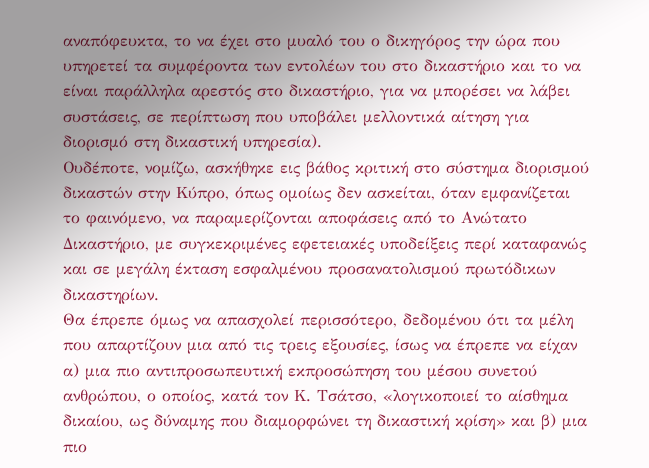αναπόφευκτα, το να έχει στο μυαλό του ο δικηγόρος την ώρα που υπηρετεί τα συμφέροντα των εντολέων του στο δικαστήριο και το να είναι παράλληλα αρεστός στο δικαστήριο, για να μπορέσει να λάβει συστάσεις, σε περίπτωση που υποβάλει μελλοντικά αίτηση για διορισμό στη δικαστική υπηρεσία).
Ουδέποτε, νομίζω, ασκήθηκε εις βάθος κριτική στο σύστημα διορισμού δικαστών στην Κύπρο, όπως ομοίως δεν ασκείται, όταν εμφανίζεται το φαινόμενο, να παραμερίζονται αποφάσεις από το Ανώτατο Δικαστήριο, με συγκεκριμένες εφετειακές υποδείξεις περί καταφανώς και σε μεγάλη έκταση εσφαλμένου προσανατολισμού πρωτόδικων δικαστηρίων.
Θα έπρεπε όμως να απασχολεί περισσότερο, δεδομένου ότι τα μέλη που απαρτίζουν μια από τις τρεις εξουσίες, ίσως να έπρεπε να είχαν α) μια πιο αντιπροσωπευτική εκπροσώπηση του μέσου συνετού ανθρώπου, ο οποίος, κατά τον Κ. Τσάτσο, «λογικοποιεί το αίσθημα δικαίου, ως δύναμης που διαμορφώνει τη δικαστική κρίση» και β) μια πιο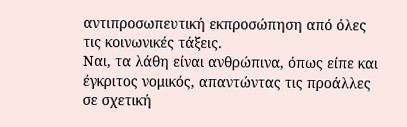αντιπροσωπευτική εκπροσώπηση από όλες τις κοινωνικές τάξεις.
Ναι, τα λάθη είναι ανθρώπινα, όπως είπε και έγκριτος νομικός, απαντώντας τις προάλλες σε σχετική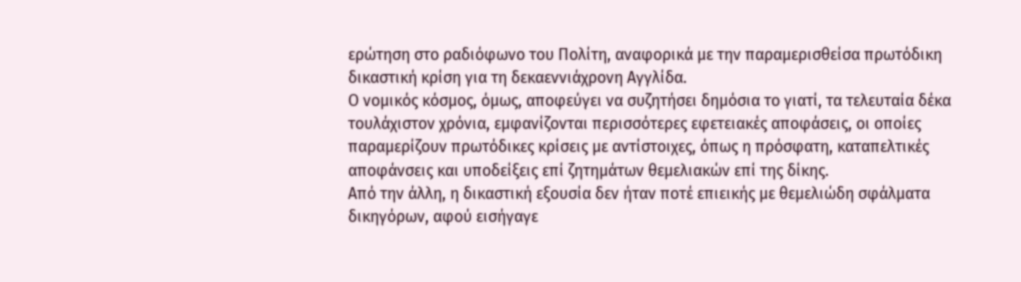ερώτηση στο ραδιόφωνο του Πολίτη, αναφορικά με την παραμερισθείσα πρωτόδικη δικαστική κρίση για τη δεκαεννιάχρονη Αγγλίδα.
Ο νομικός κόσμος, όμως, αποφεύγει να συζητήσει δημόσια το γιατί, τα τελευταία δέκα τουλάχιστον χρόνια, εμφανίζονται περισσότερες εφετειακές αποφάσεις, οι οποίες παραμερίζουν πρωτόδικες κρίσεις με αντίστοιχες, όπως η πρόσφατη, καταπελτικές αποφάνσεις και υποδείξεις επί ζητημάτων θεμελιακών επί της δίκης.
Από την άλλη, η δικαστική εξουσία δεν ήταν ποτέ επιεικής με θεμελιώδη σφάλματα δικηγόρων, αφού εισήγαγε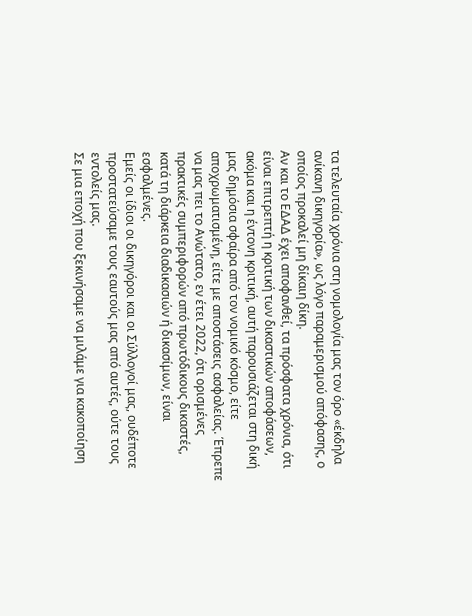τα τελευταία χρόνια στη νομολογία μας τον όρο «έκδηλα ανίκανη δικηγορία», ως λόγο παραμερισμού απόφασης, ο οποίος προκαλεί μη δίκαιη δίκη.
Αν και το ΕΔΑΔ έχει αποφανθεί, τα πρόσφατα χρόνια, ότι είναι επιτρεπτή η κριτική των δικαστικών αποφάσεων, ακόμα και η έντονη κριτική, αυτή παρουσιάζεται στη δική μας δημόσια σφαίρα από τον νομικό κόσμο, είτε αποχρωματισμένη, είτε με αποστάσεις ασφαλείας. Έπρεπε να μας πει το Ανώτατο, εν έτει 2022, ότι ορισμένες πρακτικές συμπεριφορών από πρωτόδικους δικαστές, κατά τη διάρκεια διαδικασιών ή δικασίμων, είναι εσφαλμένες.
Εμείς οι ίδιοι οι δικηγόροι και οι Σύλλογοί μας, ουδέποτε προστατεύσαμε τους εαυτούς μας από αυτές, ούτε τους εντολείς μας.
Σε μια εποχή που ξεκινήσαμε να μιλάμε για κακοποίηση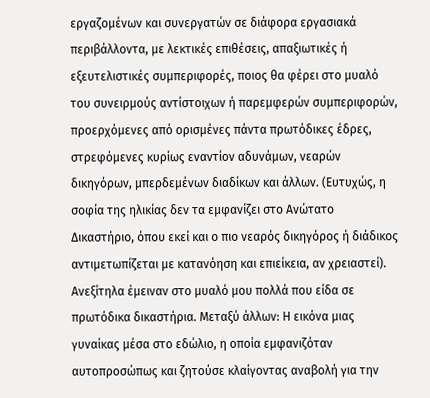εργαζομένων και συνεργατών σε διάφορα εργασιακά περιβάλλοντα, με λεκτικές επιθέσεις, απαξιωτικές ή εξευτελιστικές συμπεριφορές, ποιος θα φέρει στο μυαλό του συνειρμούς αντίστοιχων ή παρεμφερών συμπεριφορών, προερχόμενες από ορισμένες πάντα πρωτόδικες έδρες, στρεφόμενες κυρίως εναντίον αδυνάμων, νεαρών δικηγόρων, μπερδεμένων διαδίκων και άλλων. (Ευτυχώς, η σοφία της ηλικίας δεν τα εμφανίζει στο Ανώτατο Δικαστήριο, όπου εκεί και ο πιο νεαρός δικηγόρος ή διάδικος αντιμετωπίζεται με κατανόηση και επιείκεια, αν χρειαστεί).
Ανεξίτηλα έμειναν στο μυαλό μου πολλά που είδα σε πρωτόδικα δικαστήρια. Μεταξύ άλλων: Η εικόνα μιας γυναίκας μέσα στο εδώλιο, η οποία εμφανιζόταν αυτοπροσώπως και ζητούσε κλαίγοντας αναβολή για την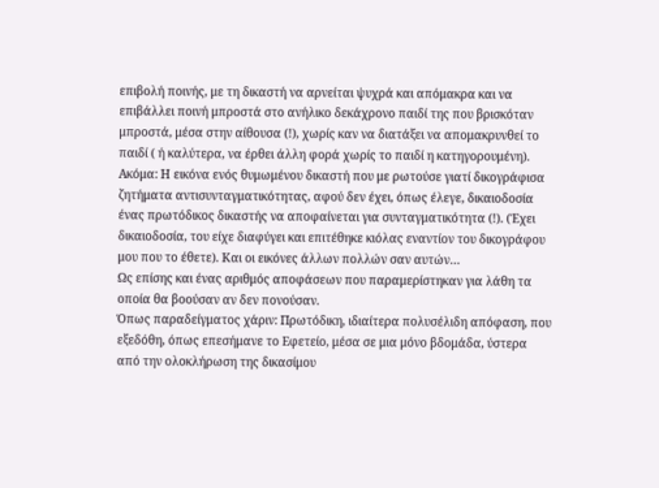επιβολή ποινής, με τη δικαστή να αρνείται ψυχρά και απόμακρα και να επιβάλλει ποινή μπροστά στο ανήλικο δεκάχρονο παιδί της που βρισκόταν μπροστά, μέσα στην αίθουσα (!), χωρίς καν να διατάξει να απομακρυνθεί το παιδί ( ή καλύτερα, να έρθει άλλη φορά χωρίς το παιδί η κατηγορουμένη).
Ακόμα: Η εικόνα ενός θυμωμένου δικαστή που με ρωτούσε γιατί δικογράφισα ζητήματα αντισυνταγματικότητας, αφού δεν έχει, όπως έλεγε, δικαιοδοσία ένας πρωτόδικος δικαστής να αποφαίνεται για συνταγματικότητα (!). (Έχει δικαιοδοσία, του είχε διαφύγει και επιτέθηκε κιόλας εναντίον του δικογράφου μου που το έθετε). Και οι εικόνες άλλων πολλών σαν αυτών…
Ως επίσης και ένας αριθμός αποφάσεων που παραμερίστηκαν για λάθη τα οποία θα βοούσαν αν δεν πονούσαν.
Όπως παραδείγματος χάριν: Πρωτόδικη, ιδιαίτερα πολυσέλιδη απόφαση, που εξεδόθη, όπως επεσήμανε το Εφετείο, μέσα σε μια μόνο βδομάδα, ύστερα από την ολοκλήρωση της δικασίμου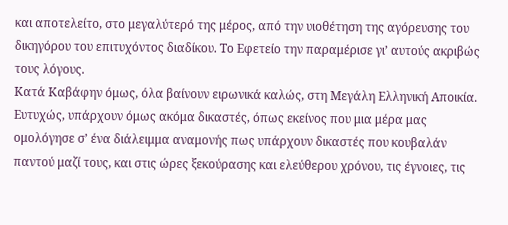και αποτελείτο, στο μεγαλύτερό της μέρος, από την υιοθέτηση της αγόρευσης του δικηγόρου του επιτυχόντος διαδίκου. Το Εφετείο την παραμέρισε γι’ αυτούς ακριβώς τους λόγους.
Κατά Καβάφην όμως, όλα βαίνουν ειρωνικά καλώς, στη Μεγάλη Ελληνική Αποικία.
Ευτυχώς, υπάρχουν όμως ακόμα δικαστές, όπως εκείνος που μια μέρα μας ομολόγησε σ’ ένα διάλειμμα αναμονής πως υπάρχουν δικαστές που κουβαλάν παντού μαζί τους, και στις ώρες ξεκούρασης και ελεύθερου χρόνου, τις έγνοιες, τις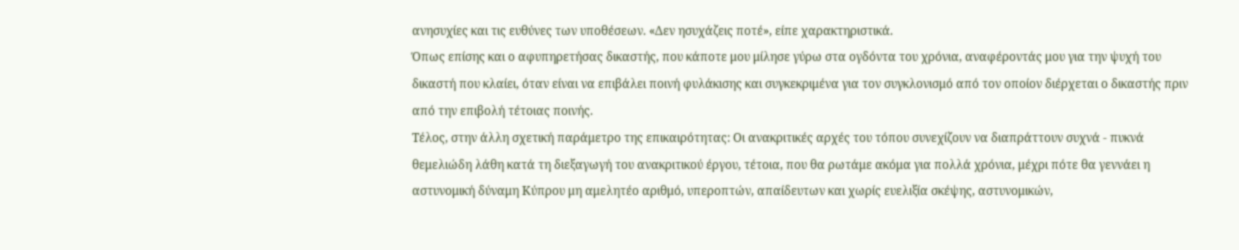ανησυχίες και τις ευθύνες των υποθέσεων. «Δεν ησυχάζεις ποτέ», είπε χαρακτηριστικά.
Όπως επίσης και ο αφυπηρετήσας δικαστής, που κάποτε μου μίλησε γύρω στα ογδόντα του χρόνια, αναφέροντάς μου για την ψυχή του δικαστή που κλαίει, όταν είναι να επιβάλει ποινή φυλάκισης και συγκεκριμένα για τον συγκλονισμό από τον οποίον διέρχεται ο δικαστής πριν από την επιβολή τέτοιας ποινής.
Τέλος, στην άλλη σχετική παράμετρο της επικαιρότητας: Οι ανακριτικές αρχές του τόπου συνεχίζουν να διαπράττουν συχνά - πυκνά θεμελιώδη λάθη κατά τη διεξαγωγή του ανακριτικού έργου, τέτοια, που θα ρωτάμε ακόμα για πολλά χρόνια, μέχρι πότε θα γεννάει η αστυνομική δύναμη Κύπρου μη αμελητέο αριθμό, υπεροπτών, απαίδευτων και χωρίς ευελιξία σκέψης, αστυνομικών,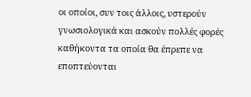οι οποίοι, συν τοις άλλοις, υστερούν γνωσιολογικά και ασκούν πολλές φορές καθήκοντα τα οποία θα έπρεπε να εποπτεύονται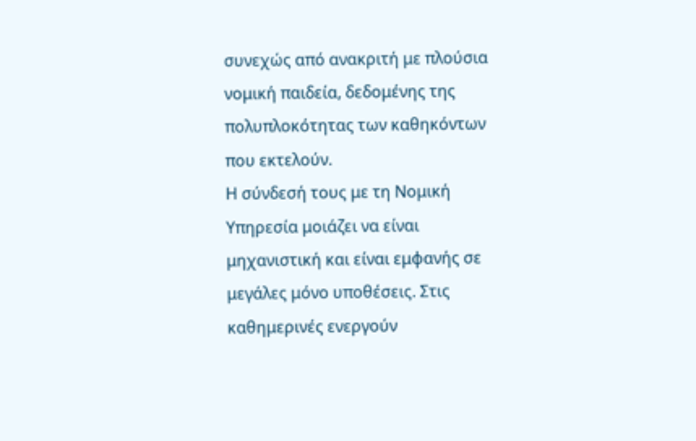συνεχώς από ανακριτή με πλούσια νομική παιδεία, δεδομένης της πολυπλοκότητας των καθηκόντων που εκτελούν.
Η σύνδεσή τους με τη Νομική Υπηρεσία μοιάζει να είναι μηχανιστική και είναι εμφανής σε μεγάλες μόνο υποθέσεις. Στις καθημερινές ενεργούν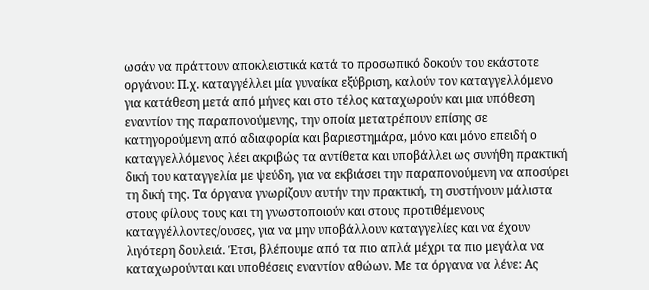ωσάν να πράττουν αποκλειστικά κατά το προσωπικό δοκούν του εκάστοτε οργάνου: Π.χ. καταγγέλλει μία γυναίκα εξύβριση, καλούν τον καταγγελλόμενο για κατάθεση μετά από μήνες και στο τέλος καταχωρούν και μια υπόθεση εναντίον της παραπονούμενης, την οποία μετατρέπουν επίσης σε κατηγορούμενη από αδιαφορία και βαριεστημάρα, μόνο και μόνο επειδή ο καταγγελλόμενος λέει ακριβώς τα αντίθετα και υποβάλλει ως συνήθη πρακτική δική του καταγγελία με ψεύδη, για να εκβιάσει την παραπονούμενη να αποσύρει τη δική της. Τα όργανα γνωρίζουν αυτήν την πρακτική, τη συστήνουν μάλιστα στους φίλους τους και τη γνωστοποιούν και στους προτιθέμενους καταγγέλλοντες/ουσες, για να μην υποβάλλουν καταγγελίες και να έχουν λιγότερη δουλειά. Έτσι, βλέπουμε από τα πιο απλά μέχρι τα πιο μεγάλα να καταχωρούνται και υποθέσεις εναντίον αθώων. Με τα όργανα να λένε: Ας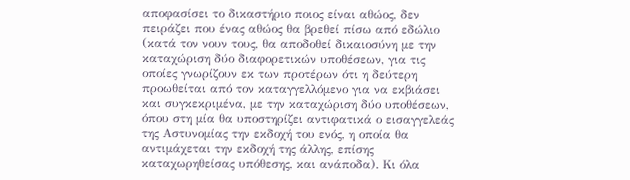αποφασίσει το δικαστήριο ποιος είναι αθώος, δεν πειράζει που ένας αθώος θα βρεθεί πίσω από εδώλιο (κατά τον νουν τους, θα αποδοθεί δικαιοσύνη με την καταχώριση δύο διαφορετικών υποθέσεων, για τις οποίες γνωρίζουν εκ των προτέρων ότι η δεύτερη προωθείται από τον καταγγελλόμενο για να εκβιάσει και συγκεκριμένα, με την καταχώριση δύο υποθέσεων, όπου στη μία θα υποστηρίζει αντιφατικά ο εισαγγελεάς της Αστυνομίας την εκδοχή του ενός, η οποία θα αντιμάχεται την εκδοχή της άλλης, επίσης καταχωρηθείσας υπόθεσης, και ανάποδα). Κι όλα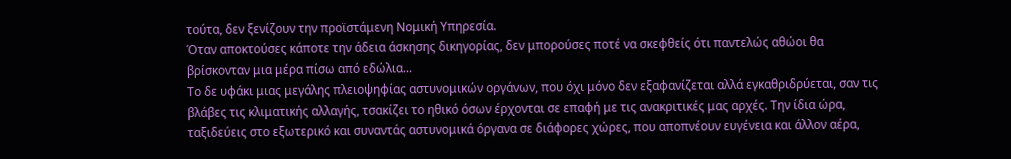τούτα, δεν ξενίζουν την προϊστάμενη Νομική Υπηρεσία.
Όταν αποκτούσες κάποτε την άδεια άσκησης δικηγορίας, δεν μπορούσες ποτέ να σκεφθείς ότι παντελώς αθώοι θα βρίσκονταν μια μέρα πίσω από εδώλια...
Το δε υφάκι μιας μεγάλης πλειοψηφίας αστυνομικών οργάνων, που όχι μόνο δεν εξαφανίζεται αλλά εγκαθριδρύεται, σαν τις βλάβες τις κλιματικής αλλαγής, τσακίζει το ηθικό όσων έρχονται σε επαφή με τις ανακριτικές μας αρχές. Την ίδια ώρα, ταξιδεύεις στο εξωτερικό και συναντάς αστυνομικά όργανα σε διάφορες χώρες, που αποπνέουν ευγένεια και άλλον αέρα,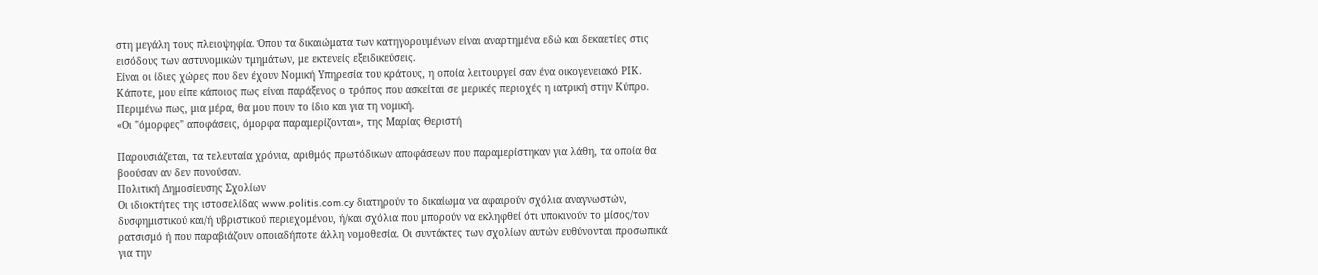στη μεγάλη τους πλειοψηφία. Όπου τα δικαιώματα των κατηγορουμένων είναι αναρτημένα εδώ και δεκαετίες στις εισόδους των αστυνομικών τμημάτων, με εκτενείς εξειδικεύσεις.
Είναι οι ίδιες χώρες που δεν έχουν Νομική Υπηρεσία του κράτους, η οποία λειτουργεί σαν ένα οικογενειακό ΡΙΚ. Κάποτε, μου είπε κάποιος πως είναι παράξενος ο τρόπος που ασκείται σε μερικές περιοχές η ιατρική στην Κύπρο. Περιμένω πως, μια μέρα, θα μου πουν το ίδιο και για τη νομική.
«Οι "όμορφες" αποφάσεις, όμορφα παραμερίζονται», της Μαρίας Θεριστή

Παρουσιάζεται, τα τελευταία χρόνια, αριθμός πρωτόδικων αποφάσεων που παραμερίστηκαν για λάθη, τα οποία θα βοούσαν αν δεν πονούσαν.
Πολιτική Δημοσίευσης Σχολίων
Οι ιδιοκτήτες της ιστοσελίδας www.politis.com.cy διατηρούν το δικαίωμα να αφαιρούν σχόλια αναγνωστών, δυσφημιστικού και/ή υβριστικού περιεχομένου, ή/και σχόλια που μπορούν να εκληφθεί ότι υποκινούν το μίσος/τον ρατσισμό ή που παραβιάζουν οποιαδήποτε άλλη νομοθεσία. Οι συντάκτες των σχολίων αυτών ευθύνονται προσωπικά για την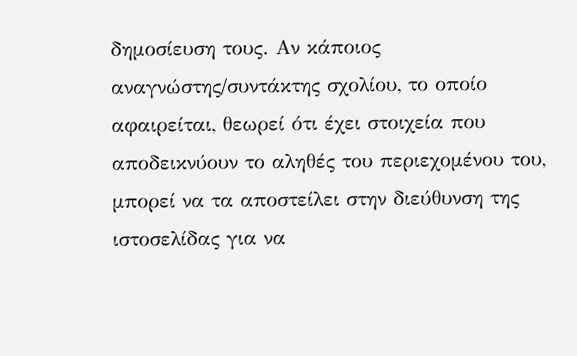δημοσίευση τους. Αν κάποιος αναγνώστης/συντάκτης σχολίου, το οποίο αφαιρείται, θεωρεί ότι έχει στοιχεία που αποδεικνύουν το αληθές του περιεχομένου του, μπορεί να τα αποστείλει στην διεύθυνση της ιστοσελίδας για να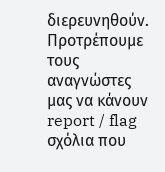διερευνηθούν. Προτρέπουμε τους αναγνώστες μας να κάνουν report / flag σχόλια που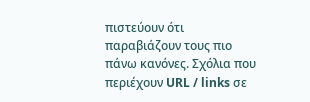πιστεύουν ότι παραβιάζουν τους πιο πάνω κανόνες. Σχόλια που περιέχουν URL / links σε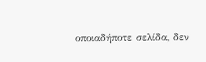οποιαδήποτε σελίδα, δεν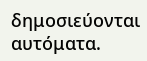δημοσιεύονται αυτόματα.